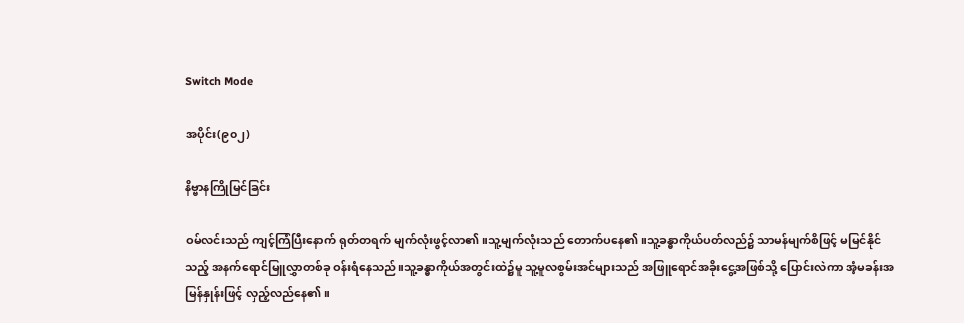Switch Mode

အပိုင်း(၉၀၂)

နိဗ္ဗာနကြိုမြင်ခြင်း

ဝမ်လင်းသည် ကျင့်ကြံပြီးနောက် ရုတ်တရက် မျက်လုံးဖွင့်လာ၏။သူ့မျက်လုံးသည် တောက်ပနေ၏။သူ့ခန္ဓာကိုယ်ပတ်လည်၌ သာမန်မျက်စိဖြင့် မမြင်နိုင်သည့် အနက်ရောင်မြူလွှာတစ်ခု ဝန်းရံနေသည်။သူ့ခန္ဓာကိုယ်အတွင်းထဲ၌မူ သူ့မူလစွမ်းအင်များသည် အဖြူရောင်အခိုးငွေ့အဖြစ်သို့ ပြောင်းလဲကာ အံ့မခန်းအမြန်နှုန်းဖြင့် လှည့်လည်နေ၏။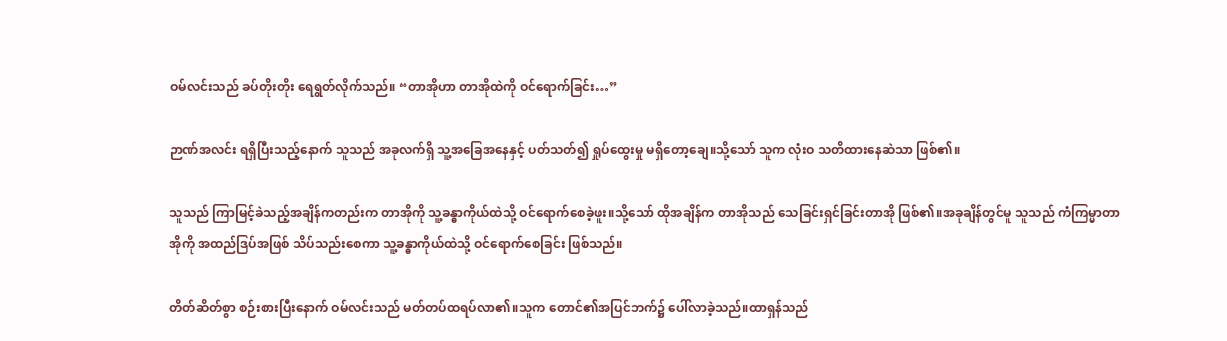ဝမ်လင်းသည် ခပ်တိုးတိုး ရေရွတ်လိုက်သည်။ “တာအိုဟာ တာအိုထဲကို ဝင်ရောက်ခြင်း…”

ဉာဏ်အလင်း ရရှိပြီးသည့်နောက် သူသည် အခုလက်ရှိ သူ့အခြေအနေနှင့် ပတ်သတ်၍ ရှုပ်ထွေးမှု မရှိတော့ချေ။သို့သော် သူက လုံးဝ သတိထားနေဆဲသာ ဖြစ်၏။

သူသည် ကြာမြင့်ခဲသည့်အချိန်ကတည်းက တာအိုကို သူ့ခန္ဓာကိုယ်ထဲသို့ ဝင်ရောက်စေခဲ့ဖူး။သို့သော် ထိုအချိန်က တာအိုသည် သေခြင်းရှင်ခြင်းတာအို ဖြစ်၏။အခုချိန်တွင်မူ သူသည် ကံကြမ္မာတာအိုကို အထည်ဒြပ်အဖြစ် သိပ်သည်းစေကာ သူ့ခန္ဓာကိုယ်ထဲသို့ ဝင်ရောက်စေခြင်း ဖြစ်သည်။

တိတ်ဆိတ်စွာ စဉ်းစားပြီးနောက် ဝမ်လင်းသည် မတ်တပ်ထရပ်လာ၏။သူက တောင်၏အပြင်ဘက်၌ ပေါ်လာခဲ့သည်။ထာရှန်သည်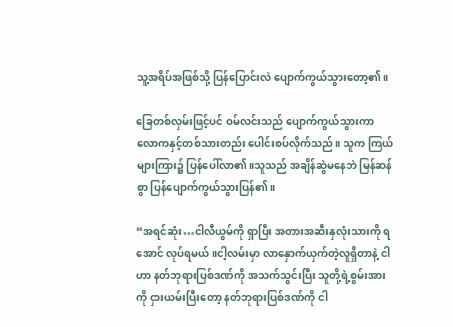သူ့အရိပ်အဖြစ်သို့ ပြန်ပြောင်းလဲ ပျောက်ကွယ်သွားတော့၏။

ခြေတစ်လှမ်းဖြင့်ပင် ဝမ်လင်းသည် ပျောက်ကွယ်သွားကာ လောကနှင့်တစ်သားတည်း ပေါင်းစပ်လိုက်သည်။ သူက ကြယ်များကြား၌ ပြန်ပေါ်လာ၏။သူသည် အချိန်ဆွဲမနေဘဲ မြန်ဆန်စွာ ပြန်ပျောက်ကွယ်သွားပြန်၏။

“အရင်ဆုံး…ငါလီယွမ်ကို ရှာပြီး အတားအဆီးနှလုံးသားကို ရအောင် လုပ်ရမယ်။ငါ့လမ်းမှာ လာနှောက်ယှက်တဲ့လူရှိတာနဲ့ ငါဟာ နတ်ဘုရားပြစ်ဒဏ်ကို အသက်သွင်းပြီး သူတို့ရဲ့စွမ်းအားကို ငှားယမ်းပြီးတော့ နတ်ဘုရားပြစ်ဒဏ်ကို ငါ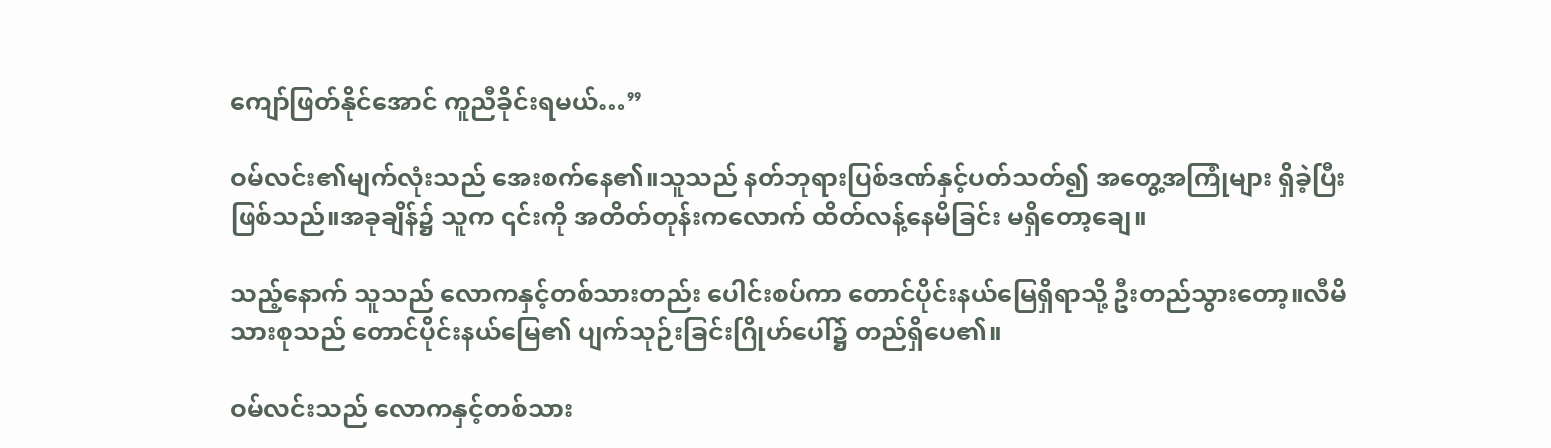ကျော်ဖြတ်နိုင်အောင် ကူညီခိုင်းရမယ်…”

ဝမ်လင်း၏မျက်လုံးသည် အေးစက်နေ၏။သူသည် နတ်ဘုရားပြစ်ဒဏ်နှင့်ပတ်သတ်၍ အတွေ့အကြုံများ ရှိခဲ့ပြီး ဖြစ်သည်။အခုချိန်၌ သူက ၎င်းကို အတိတ်တုန်းကလောက် ထိတ်လန့်နေမိခြင်း မရှိတော့ချေ။

သည့်နောက် သူသည် လောကနှင့်တစ်သားတည်း ပေါင်းစပ်ကာ တောင်ပိုင်းနယ်မြေရှိရာသို့ ဦးတည်သွားတော့။လီမိသားစုသည် တောင်ပိုင်းနယ်မြေ၏ ပျက်သုဉ်းခြင်းဂြိုဟ်ပေါ်၌ တည်ရှိပေ၏။

ဝမ်လင်းသည် လောကနှင့်တစ်သား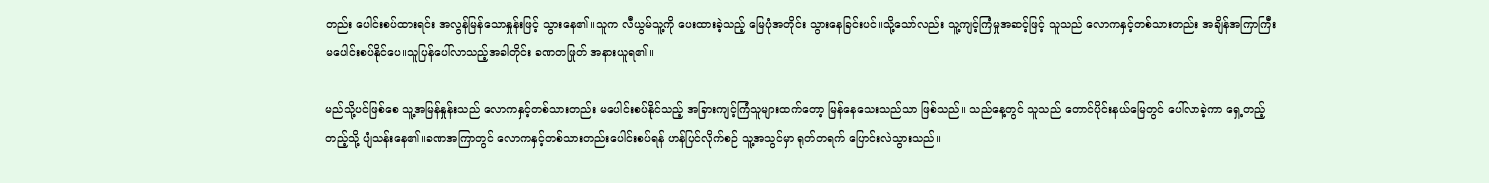တည်း ပေါင်းစပ်ထားရင်း အလွန်မြန်သောနှုန်းဖြင့် သွားနေ၏။သူက လီယွမ်သူ့ကို ပေးထားခဲ့သည့် မြေပုံအတိုင်း သွားနေခြင်းပင်။သို့သော်လည်း သူ့ကျင့်ကြံမှုအဆင့်ဖြင့် သူသည် လောကနှင့်တစ်သားတည်း အချိန်အကြာကြီး မပေါင်းစပ်နိုင်ပေ။သူပြန်ပေါ်လာသည့်အခါတိုင်း ခဏတဖြုတ် အနားယူရ၏။

မည်သို့ပင်ဖြစ်စေ သူ့အမြန်နှုန်းသည် လောကနှင့်တစ်သားတည်း မပေါင်းစပ်နိုင်သည့် အခြားကျင့်ကြံသူများထက်တော့ မြန်နေသေးသည်သာ ဖြစ်သည်။ သည်နေ့တွင် သူသည် တောင်ပိုင်းနယ်မြေတွင် ပေါ်လာခဲ့ကာ ရှေ့တည့်တည့်သို့ ပျံသန်းနေ၏။ခဏအကြာတွင် လောကနှင့်တစ်သားတည်းပေါင်းစပ်ရန် ဟန်ပြင်လိုက်စဉ် သူ့အသွင်မှာ ရုတ်တရက် ပြောင်းလဲသွားသည်။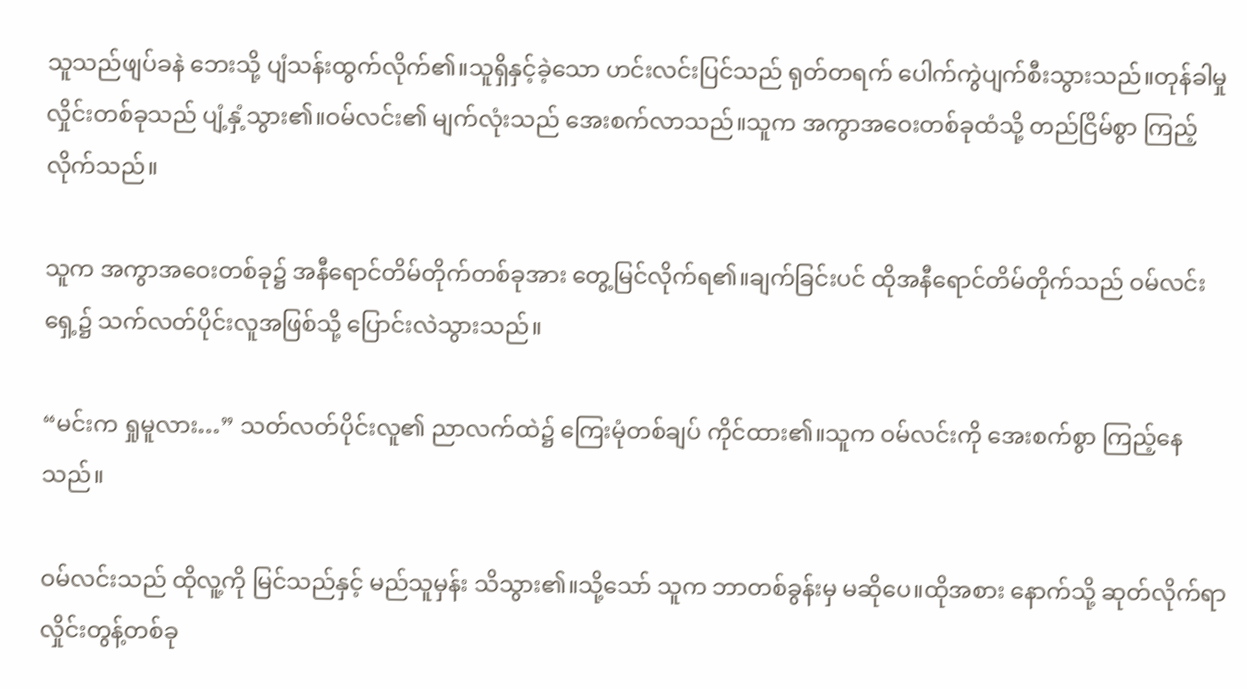သူသည်ဖျပ်ခနဲ ဘေးသို့ ပျံသန်းထွက်လိုက်၏။သူရှိနှင့်ခဲ့သော ဟင်းလင်းပြင်သည် ရုတ်တရက် ပေါက်ကွဲပျက်စီးသွားသည်။တုန်ခါမှုလှိုင်းတစ်ခုသည် ပျံ့နှံ့သွား၏။ဝမ်လင်း၏ မျက်လုံးသည် အေးစက်လာသည်။သူက အကွာအဝေးတစ်ခုထံသို့ တည်ငြိမ်စွာ ကြည့်လိုက်သည်။

သူက အကွာအဝေးတစ်ခု၌ အနီရောင်တိမ်တိုက်တစ်ခုအား တွေ့မြင်လိုက်ရ၏။ချက်ခြင်းပင် ထိုအနီရောင်တိမ်တိုက်သည် ဝမ်လင်းရှေ့၌ သက်လတ်ပိုင်းလူအဖြစ်သို့ ပြောင်းလဲသွားသည်။

“မင်းက ရှုမူလား…” သတ်လတ်ပိုင်းလူ၏ ညာလက်ထဲ၌ ကြေးမုံတစ်ချပ် ကိုင်ထား၏။သူက ဝမ်လင်းကို အေးစက်စွာ ကြည့်နေသည်။

ဝမ်လင်းသည် ထိုလူ့ကို မြင်သည်နှင့် မည်သူမှန်း သိသွား၏။သို့သော် သူက ဘာတစ်ခွန်းမှ မဆိုပေ။ထိုအစား နောက်သို့ ဆုတ်လိုက်ရာ လှိုင်းတွန့်တစ်ခု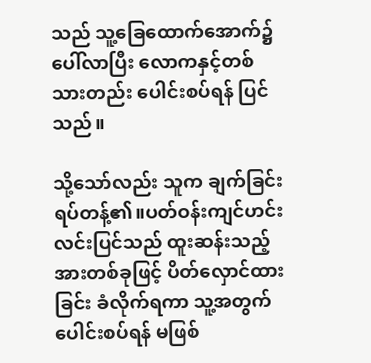သည် သူ့ခြေထောက်အောက်၌ ပေါ်လာပြီး လောကနှင့်တစ်သားတည်း ပေါင်းစပ်ရန် ပြင်သည်။

သို့သော်လည်း သူက ချက်ခြင်း ရပ်တန့်၏။ပတ်ဝန်းကျင်ဟင်းလင်းပြင်သည် ထူးဆန်းသည့်အားတစ်ခုဖြင့် ပိတ်လှောင်ထားခြင်း ခံလိုက်ရကာ သူ့အတွက် ပေါင်းစပ်ရန် မဖြစ်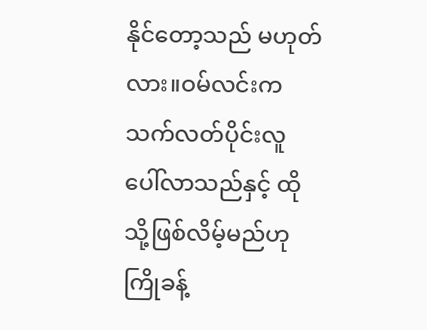နိုင်တော့သည် မဟုတ်လား။ဝမ်လင်းက သက်လတ်ပိုင်းလူ ပေါ်လာသည်နှင့် ထိုသို့ဖြစ်လိမ့်မည်ဟု ကြိုခန့်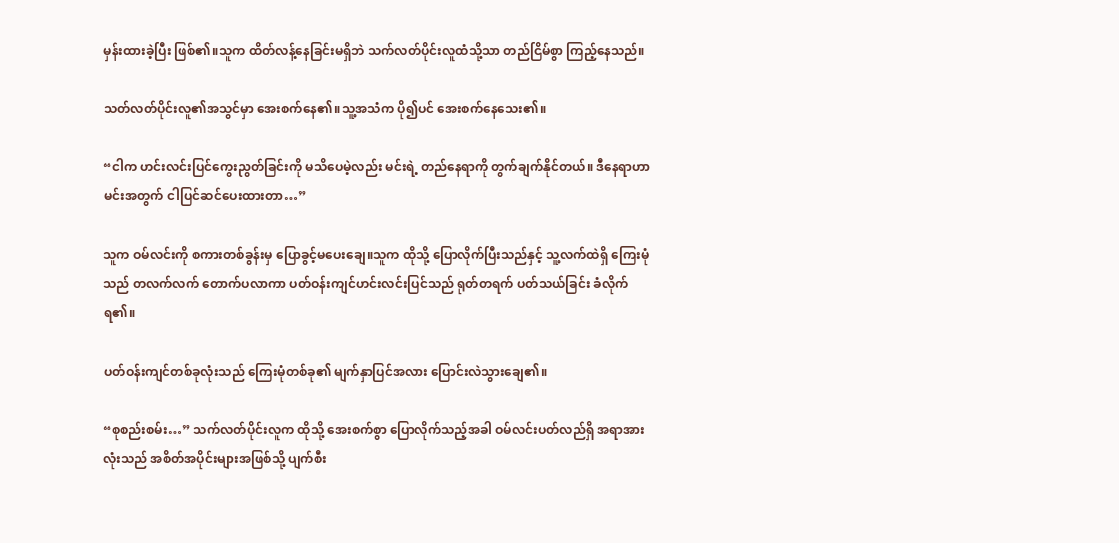မှန်းထားခဲ့ပြီး ဖြစ်၏။သူက ထိတ်လန့်နေခြင်းမရှိဘဲ သက်လတ်ပိုင်းလူထံသို့သာ တည်ငြိမ်စွာ ကြည့်နေသည်။

သတ်လတ်ပိုင်းလူ၏အသွင်မှာ အေးစက်နေ၏။သူ့အသံက ပို၍ပင် အေးစက်နေသေး၏။

“ငါက ဟင်းလင်းပြင်ကွေးညွတ်ခြင်းကို မသိပေမဲ့လည်း မင်းရဲ့ တည်နေရာကို တွက်ချက်နိုင်တယ်။ ဒီနေရာဟာ မင်းအတွက် ငါပြင်ဆင်ပေးထားတာ…”

သူက ဝမ်လင်းကို စကားတစ်ခွန်းမှ ပြောခွင့်မပေးချေ။သူက ထိုသို့ ပြောလိုက်ပြီးသည်နှင့် သူ့လက်ထဲရှိ ကြေးမုံသည် တလက်လက် တောက်ပလာကာ ပတ်ဝန်းကျင်ဟင်းလင်းပြင်သည် ရုတ်တရက် ပတ်သယ်ခြင်း ခံလိုက်ရ၏။

ပတ်ဝန်းကျင်တစ်ခုလုံးသည် ကြေးမုံတစ်ခု၏ မျက်နှာပြင်အလား ပြောင်းလဲသွားချေ၏။

“စုစည်းစမ်း…” သက်လတ်ပိုင်းလူက ထိုသို့ အေးစက်စွာ ပြောလိုက်သည့်အခါ ဝမ်လင်းပတ်လည်ရှိ အရာအားလုံးသည် အစိတ်အပိုင်းများအဖြစ်သို့ ပျက်စီး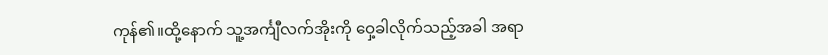ကုန်၏။ထို့နောက် သူ့အင်္ကျီလက်အိုးကို ဝှေ့ခါလိုက်သည့်အခါ အရာ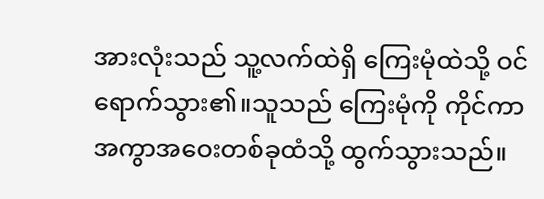အားလုံးသည် သူ့လက်ထဲရှိ ကြေးမုံထဲသို့ ဝင်ရောက်သွား၏။သူသည် ကြေးမုံကို ကိုင်ကာ အကွာအဝေးတစ်ခုထံသို့ ထွက်သွားသည်။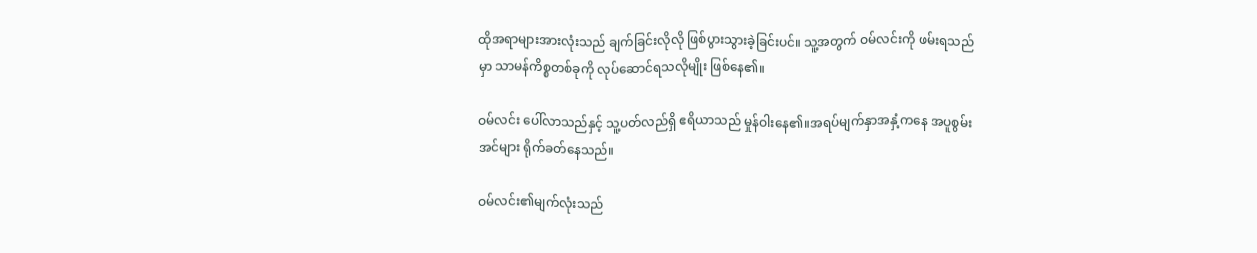ထိုအရာများအားလုံးသည် ချက်ခြင်းလိုလို ဖြစ်ပွားသွားခဲ့ခြင်းပင်။ သူ့အတွက် ဝမ်လင်းကို ဖမ်းရသည်မှာ သာမန်ကိစ္စတစ်ခုကို လုပ်ဆောင်ရသလိုမျိုး ဖြစ်နေ၏။

ဝမ်လင်း ပေါ်လာသည်နှင့် သူ့ပတ်လည်ရှိ ဧရိယာသည် မှုန်ဝါးနေ၏။အရပ်မျက်နှာအနှံ့ကနေ အပူစွမ်းအင်များ ရိုက်ခတ်နေသည်။

ဝမ်လင်း၏မျက်လုံးသည်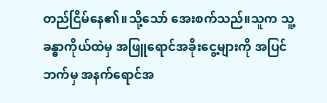တည်ငြိမ်နေ၏။သို့သော် အေးစက်သည်။သူက သူ့ခန္ဓာကိုယ်ထဲမှ အဖြူရောင်အခိုးငွေ့များကို အပြင်ဘက်မှ အနက်ရောင်အ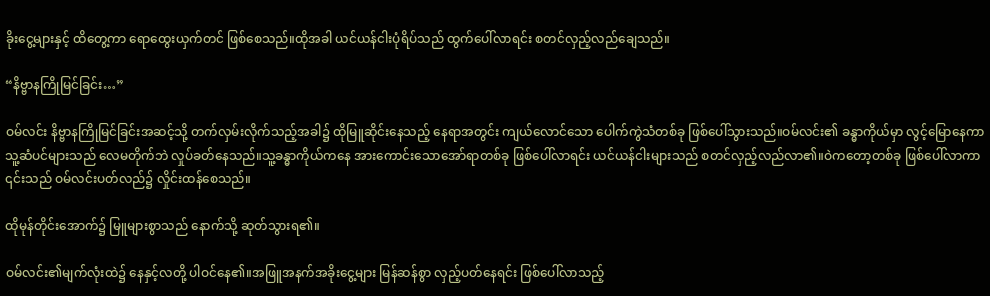ခိုးငွေ့များနှင့် ထိတွေ့ကာ ရောထွေးယှက်တင် ဖြစ်စေသည်။ထိုအခါ ယင်ယန်ငါးပုံရိပ်သည် ထွက်ပေါ်လာရင်း စတင်လှည့်လည်ချေသည်။

“နိဗ္ဗာနကြိုမြင်ခြင်း…”

ဝမ်လင်း နိဗ္ဗာနကြိုမြင်ခြင်းအဆင့်သို့ တက်လှမ်းလိုက်သည့်အခါ၌ ထိုမြူဆိုင်းနေသည့် နေရာအတွင်း ကျယ်လောင်သော ပေါက်ကွဲသံတစ်ခု ဖြစ်ပေါ်သွားသည်။ဝမ်လင်း၏ ခန္ဓာကိုယ်မှာ လွင့်မြောနေကာ သူ့ဆံပင်များသည် လေမတိုက်ဘဲ လှုပ်ခတ်နေသည်။သူ့ခန္ဓာကိုယ်ကနေ အားကောင်းသောအော်ရာတစ်ခု ဖြစ်ပေါ်လာရင်း ယင်ယန်ငါးများသည် စတင်လှည့်လည်လာ၏။ဝဲကတော့တစ်ခု ဖြစ်ပေါ်လာကာ ၎င်းသည် ဝမ်လင်းပတ်လည်၌ လှိုင်းထန်စေသည်။

ထိုမုန်တိုင်းအောက်၌ မြူများစွာသည် နောက်သို့ ဆုတ်သွားရ၏။

ဝမ်လင်း၏မျက်လုံးထဲ၌ နေနှင့်လတို့ ပါဝင်နေ၏။အဖြူအနက်အခိုးငွေ့များ မြန်ဆန်စွာ လှည့်ပတ်နေရင်း ဖြစ်ပေါ်လာသည့်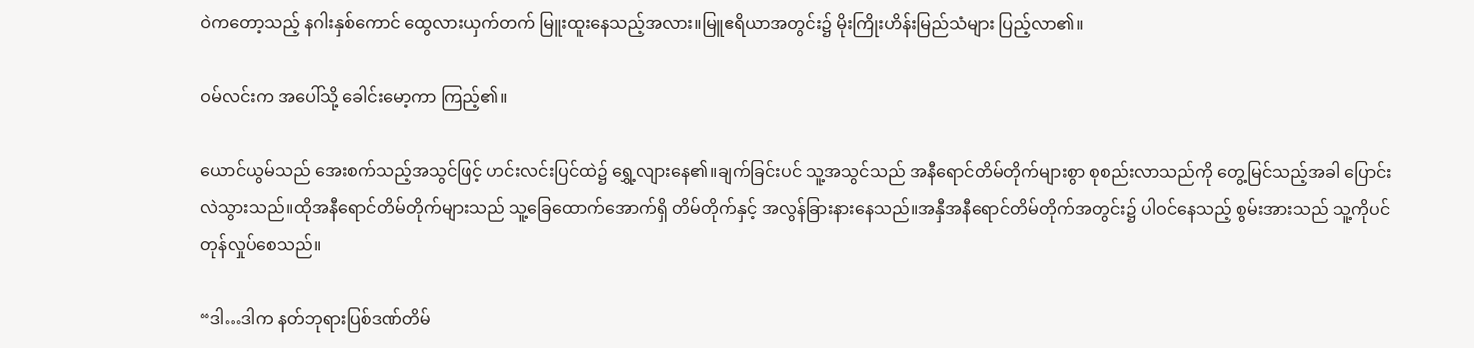ဝဲကတော့သည့် နဂါးနှစ်ကောင် ထွေလားယှက်တက် မြူးထူးနေသည့်အလား။မြူဧရိယာအတွင်း၌ မိုးကြိုးဟိန်းမြည်သံများ ပြည့်လာ၏။

ဝမ်လင်းက အပေါ်သို့ ခေါင်းမော့ကာ ကြည့်၏။

ယောင်ယွမ်သည် အေးစက်သည့်အသွင်ဖြင့် ဟင်းလင်းပြင်ထဲ၌ ရွှေ့လျားနေ၏။ချက်ခြင်းပင် သူ့အသွင်သည် အနီရောင်တိမ်တိုက်များစွာ စုစည်းလာသည်ကို တွေ့မြင်သည့်အခါ ပြောင်းလဲသွားသည်။ထိုအနီရောင်တိမ်တိုက်များသည် သူ့ခြေထောက်အောက်ရှိ တိမ်တိုက်နှင့် အလွန်ခြားနားနေသည်။အနှီအနီရောင်တိမ်တိုက်အတွင်း၌ ပါဝင်နေသည့် စွမ်းအားသည် သူ့ကိုပင်တုန်လှုပ်စေသည်။

“ဒါ…ဒါက နတ်ဘုရားပြစ်ဒဏ်တိမ်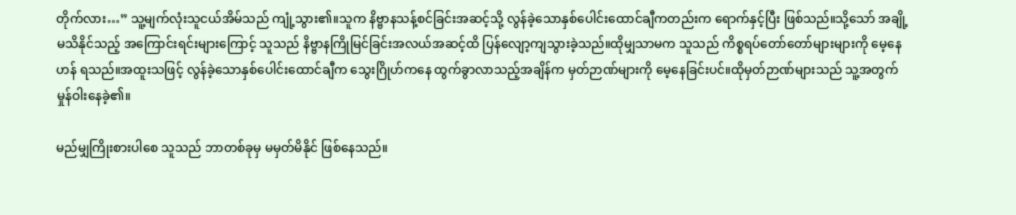တိုက်လား…” သူ့မျက်လုံးသူငယ်အိမ်သည် ကျုံ့သွား၏။သူက နိဗ္ဗာနသန့်စင်ခြင်းအဆင့်သို့ လွန်ခဲ့သောနှစ်ပေါင်းထောင်ချီကတည်းက ရောက်နှင့်ပြီး ဖြစ်သည်။သို့သော် အချို့မသိနိုင်သည့် အကြောင်းရင်းများကြောင့် သူသည် နိဗ္ဗာနကြိုမြင်ခြင်းအလယ်အဆင့်ထိ ပြန်လျော့ကျသွားခဲ့သည်။ထိုမျှသာမက သူသည် ကိစ္စရပ်တော်တော်များများကို မေ့နေဟန် ရသည်။အထူးသဖြင့် လွန်ခဲ့သောနှစ်ပေါင်းထောင်ချီက သွေးဂြိုဟ်ကနေ ထွက်ခွာလာသည့်အချိန်က မှတ်ဉာဏ်များကို မေ့နေခြင်းပင်။ထိုမှတ်ဉာဏ်များသည် သူ့အတွက် မှုန်ဝါးနေခဲ့၏။

မည်မျှကြိုးစားပါစေ သူသည် ဘာတစ်ခုမှ မမှတ်မိနိုင် ဖြစ်နေသည်။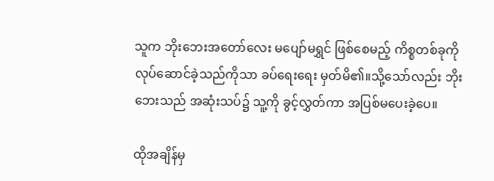သူက ဘိုးဘေးအတော်လေး မပျော်မရွှင် ဖြစ်စေမည့် ကိစ္စတစ်ခုကို လုပ်ဆောင်ခဲ့သည်ကိုသာ ခပ်ရေးရေး မှတ်မိ၏။သို့သော်လည်း ဘိုးဘေးသည် အဆုံးသပ်၌ သူ့ကို ခွင့်လွှတ်ကာ အပြစ်မပေးခဲ့ပေ။

ထိုအချိန်မှ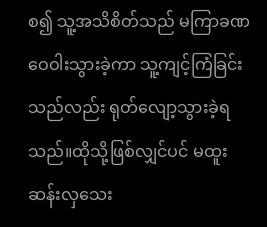စ၍ သူ့အသိစိတ်သည် မကြာခဏ ဝေဝါးသွားခဲ့ကာ သူ့ကျင့်ကြံခြင်းသည်လည်း ရုတ်လျော့သွားခဲ့ရသည်။ထိုသို့ဖြစ်လျှင်ပင် မထူးဆန်းလှသေး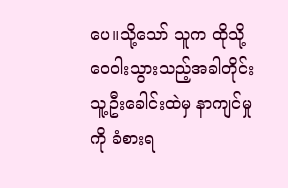ပေ။သို့သော် သူက ထိုသို့ ဝေဝါးသွားသည့်အခါတိုင်း သူ့ဦးခေါင်းထဲမှ နာကျင်မှုကို ခံစားရ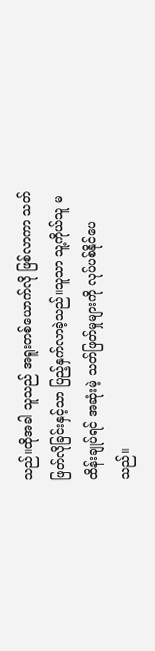သည်။ထိုအခါ သူသည် အရူးတစ်ယောက်လို ဖြစ်လာကာ သတ်ဖြတ်လိုခြင်းနှင့်သာ ပြည့်နှက်လာခဲ့သည်။သူသာ သူ့ကိုယ်သူ မထိန်းချုပ်ရင် အဆုံးမဲ့ သတ်ဖြတ်မှုများကို လုပ်ပစ်နိုင်ပေသည်။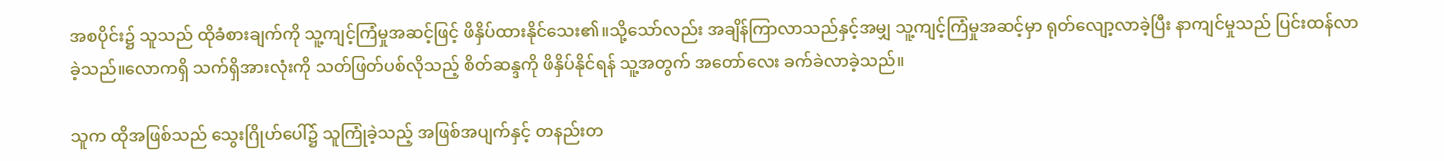အစပိုင်း၌ သူသည် ထိုခံစားချက်ကို သူ့ကျင့်ကြံမှုအဆင့်ဖြင့် ဖိနှိပ်ထားနိုင်သေး၏။သို့သော်လည်း အချိန်ကြာလာသည်နှင့်အမျှ သူ့ကျင့်ကြံမှုအဆင့်မှာ ရုတ်လျော့လာခဲ့ပြီး နာကျင်မှုသည် ပြင်းထန်လာခဲ့သည်။လောကရှိ သက်ရှိအားလုံးကို သတ်ဖြတ်ပစ်လိုသည့် စိတ်ဆန္ဒကို ဖိနှိပ်နိုင်ရန် သူ့အတွက် အတော်လေး ခက်ခဲလာခဲ့သည်။

သူက ထိုအဖြစ်သည် သွေးဂြိုဟ်ပေါ်၌ သူကြုံခဲ့သည့် အဖြစ်အပျက်နှင့် တနည်းတ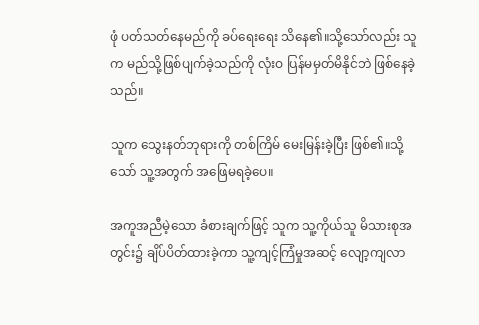ဖုံ ပတ်သတ်နေမည်ကို ခပ်ရေးရေး သိနေ၏။သို့သော်လည်း သူက မည်သို့ဖြစ်ပျက်ခဲ့သည်ကို လုံးဝ ပြန်မမှတ်မိနိုင်ဘဲ ဖြစ်နေခဲ့သည်။

သူက သွေးနတ်ဘုရားကို တစ်ကြိမ် မေးမြန်းခဲ့ပြီး ဖြစ်၏။သို့သော် သူ့အတွက် အဖြေမရခဲ့ပေ။

အကူအညီမဲ့သော ခံစားချက်ဖြင့် သူက သူ့ကိုယ်သူ မိသားစုအတွင်း၌ ချိပ်ပိတ်ထားခဲ့ကာ သူ့ကျင့်ကြံမှုအဆင့် လျော့ကျလာ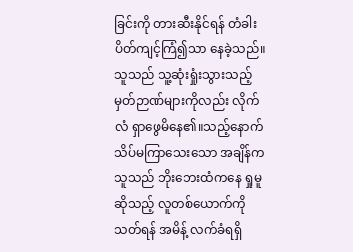ခြင်းကို တားဆီးနိုင်ရန် တံခါးပိတ်ကျင့်ကြံ၍သာ နေခဲ့သည်။သူသည် သူ့ဆုံးရှုံးသွားသည့် မှတ်ဉာဏ်များကိုလည်း လိုက်လံ ရှာဖွေမိနေ၏။သည့်နောက် သိပ်မကြာသေးသော အချိန်က သူသည် ဘိုးဘေးထံကနေ ရှုမူဆိုသည့် လူတစ်ယောက်ကို သတ်ရန် အမိန့် လက်ခံရရှိ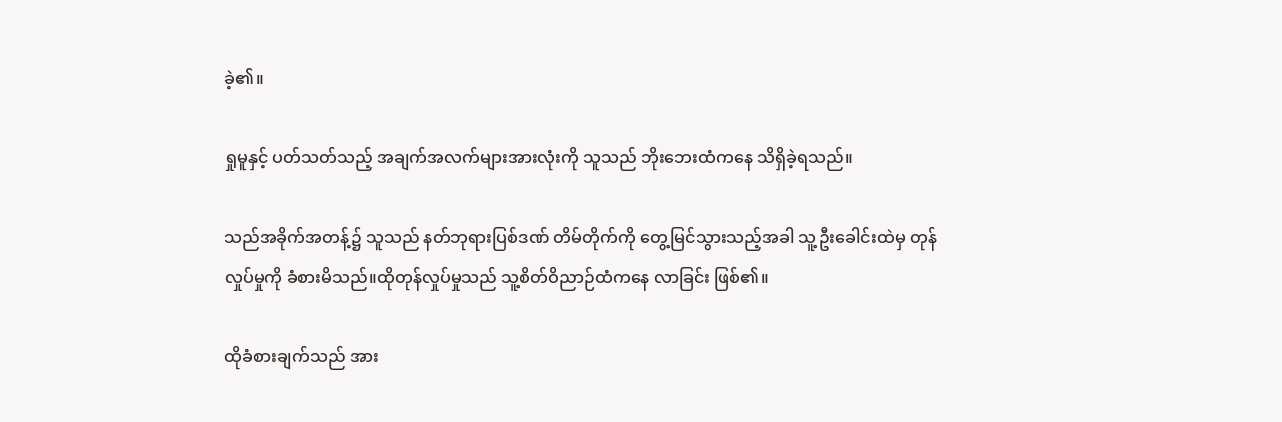ခဲ့၏။

ရှုမူနှင့် ပတ်သတ်သည့် အချက်အလက်များအားလုံးကို သူသည် ဘိုးဘေးထံကနေ သိရှိခဲ့ရသည်။

သည်အခိုက်အတန့်၌ သူသည် နတ်ဘုရားပြစ်ဒဏ် တိမ်တိုက်ကို တွေ့မြင်သွားသည့်အခါ သူ့ဦးခေါင်းထဲမှ တုန်လှုပ်မှုကို ခံစားမိသည်။ထိုတုန်လှုပ်မှုသည် သူ့စိတ်ဝိညာဉ်ထံကနေ လာခြင်း ဖြစ်၏။

ထိုခံစားချက်သည် အား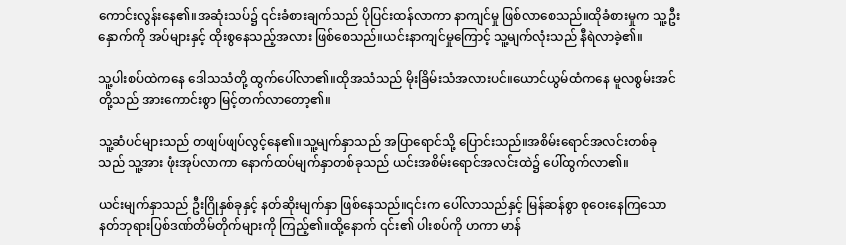ကောင်းလွန်းနေ၏။အဆုံးသပ်၌ ၎င်းခံစားချက်သည် ပိုပြင်းထန်လာကာ နာကျင်မှု ဖြစ်လာစေသည်။ထိုခံစားမှုက သူ့ဦးနှောက်ကို အပ်များနှင့် ထိုးစွနေသည့်အလား ဖြစ်စေသည်။ယင်းနာကျင်မှုကြောင့် သူ့မျက်လုံးသည် နီရဲလာခဲ့၏။

သူ့ပါးစပ်ထဲကနေ ဒေါသသံတို့ ထွက်ပေါ်လာ၏။ထိုအသံသည် မိုးခြိမ်းသံအလားပင်။ယောင်ယွမ်ထံကနေ မူလစွမ်းအင်တို့သည် အားကောင်းစွာ မြင့်တက်လာတော့၏။

သူ့ဆံပင်များသည် တဖျပ်ဖျပ်လွင့်နေ၏။သူ့မျက်နှာသည် အပြာရောင်သို့ ပြောင်းသည်။အစိမ်းရောင်အလင်းတစ်ခုသည် သူ့အား ဖုံးအုပ်လာကာ နောက်ထပ်မျက်နှာတစ်ခုသည် ယင်းအစိမ်းရောင်အလင်းထဲ၌ ပေါ်ထွက်လာ၏။

ယင်းမျက်နှာသည် ဦးဂြိုနှစ်ခုနှင့် နတ်ဆိုးမျက်နှာ ဖြစ်နေသည်။၎င်းက ပေါ်လာသည်နှင့် မြန်ဆန်စွာ စုဝေးနေကြသော နတ်ဘုရားပြစ်ဒဏ်တိမ်တိုက်များကို ကြည့်၏။ထို့နောက် ၎င်း၏ ပါးစပ်ကို ဟကာ မာန်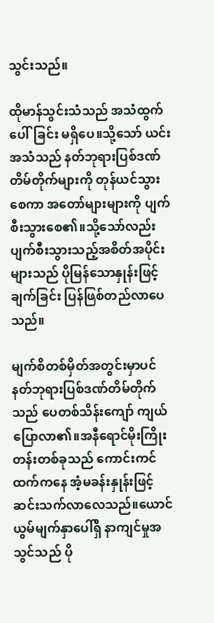သွင်းသည်။

ထိုမာန်သွင်းသံသည် အသံထွက်ပေါ်ခြင်း မရှိပေ။သို့သော် ယင်းအသံသည် နတ်ဘုရားပြစ်ဒဏ်တိမ်တိုက်များကို တုန်ယင်သွားစေကာ အတော်များများကို ပျက်စီးသွားစေ၏။သို့သော်လည်း ပျက်စီးသွားသည့်အစိတ်အပိုင်းများသည် ပိုမြန်သောနှုန်းဖြင့် ချက်ခြင်း ပြန်ဖြစ်တည်လာပေသည်။

မျက်စိတစ်မှိတ်အတွင်းမှာပင် နတ်ဘုရားပြစ်ဒဏ်တိမ်တိုက်သည် ပေတစ်သိန်းကျော် ကျယ်ပြောလာ၏။အနီရောင်မိုးကြိုးတန်းတစ်ခုသည် ကောင်းကင်ထက်ကနေ အံ့မခန်းနှုန်းဖြင့် ဆင်းသက်လာလေသည်။ယောင်ယွမ်မျက်နှာပေါ်ရှိ နာကျင်မှုအသွင်သည် ပို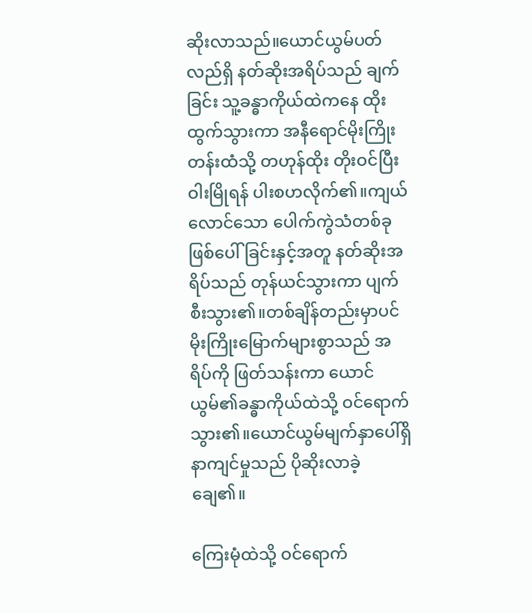ဆိုးလာသည်။ယောင်ယွမ်ပတ်လည်ရှိ နတ်ဆိုးအရိပ်သည် ချက်ခြင်း သူ့ခန္ဓာကိုယ်ထဲကနေ ထိုးထွက်သွားကာ အနီရောင်မိုးကြိုးတန်းထံသို့ တဟုန်ထိုး တိုးဝင်ပြီး ဝါးမြိုရန် ပါးစဟလိုက်၏။ကျယ်လောင်သော ပေါက်ကွဲသံတစ်ခု ဖြစ်ပေါ်ခြင်းနှင့်အတူ နတ်ဆိုးအရိပ်သည် တုန်ယင်သွားကာ ပျက်စီးသွား၏။တစ်ချိန်တည်းမှာပင် မိုးကြိုးမြောက်များစွာသည် အရိပ်ကို ဖြတ်သန်းကာ ယောင်ယွမ်၏ခန္ဓာကိုယ်ထဲသို့ ဝင်ရောက်သွား၏။ယောင်ယွမ်မျက်နှာပေါ်ရှိ နာကျင်မှုသည် ပိုဆိုးလာခဲ့ချေ၏။

ကြေးမုံထဲသို့ ဝင်ရောက်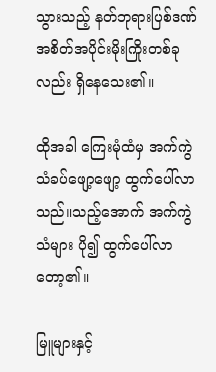သွားသည့် နတ်ဘုရားပြစ်ဒဏ်အစိတ်အပိုင်းမိုးကြိုးတစ်ခုလည်း ရှိနေသေး၏။

ထိုအခါ ကြေးမုံထံမှ အက်ကွဲသံခပ်ဖျော့ဖျော့ ထွက်ပေါ်လာသည်။သည့်အောက် အက်ကွဲသံများ ပို၍ ထွက်ပေါ်လာတော့၏။

မြူများနှင့်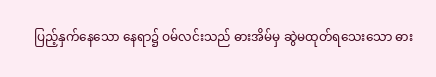ပြည့်နှက်နေသော နေရာ၌ ဝမ်လင်းသည် ဓားအိမ်မှ ဆွဲမထုတ်ရသေးသော ဓား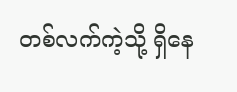တစ်လက်ကဲ့သို့ ရှိနေ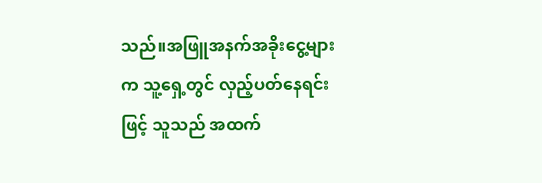သည်။အဖြူအနက်အခိုးငွေ့များက သူ့ရှေ့တွင် လှည့်ပတ်နေရင်းဖြင့် သူသည် အထက်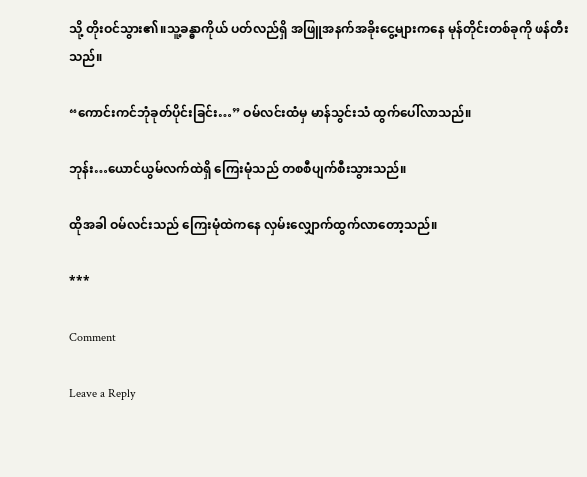သို့ တိုးဝင်သွား၏။သူ့ခန္ဓာကိုယ် ပတ်လည်ရှိ အဖြူအနက်အခိုးငွေ့များကနေ မုန်တိုင်းတစ်ခုကို ဖန်တီးသည်။

“ကောင်းကင်ဘုံခုတ်ပိုင်းခြင်း…” ဝမ်လင်းထံမှ မာန်သွင်းသံ ထွက်ပေါ်လာသည်။

ဘုန်း…ယောင်ယွမ်လက်ထဲရှိ ကြေးမုံသည် တစစီပျက်စီးသွားသည်။

ထိုအခါ ဝမ်လင်းသည် ကြေးမုံထဲကနေ လှမ်းလျှောက်ထွက်လာတော့သည်။

***

Comment

Leave a Reply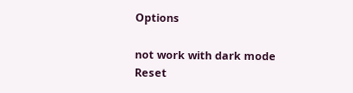Options

not work with dark mode
Reset